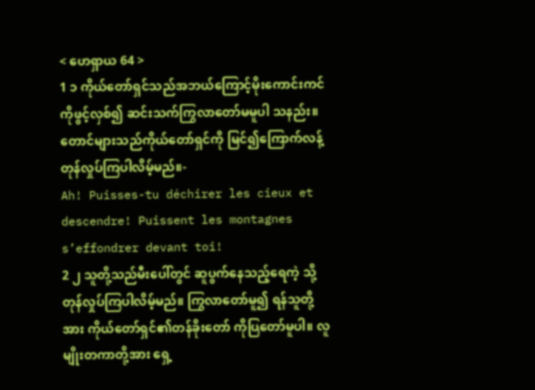< ဟေရှာယ 64 >
1 ၁ ကိုယ်တော်ရှင်သည်အဘယ်ကြောင့်မိုးကောင်းကင် ကိုဖွင့်လှစ်၍ ဆင်းသက်ကြွလာတော်မမူပါ သနည်း။ တောင်များသည်ကိုယ်တော်ရှင်ကို မြင်၍ကြောက်လန့်တုန်လှုပ်ကြပါလိမ့်မည်။-
Ah! Puisses-tu déchirer les cieux et descendre! Puissent les montagnes s’effondrer devant toi!
2 ၂ သူတို့သည်မီးပေါ်တွင် ဆူပွက်နေသည့်ရေကဲ့ သို့တုန်လှုပ်ကြပါလိမ့်မည်။ ကြွလာတော်မူ၍ ရန်သူတို့အား ကိုယ်တော်ရှင်၏တန်ခိုးတော် ကိုပြတော်မူပါ။ လူမျိုးတကာတို့အား ရှေ့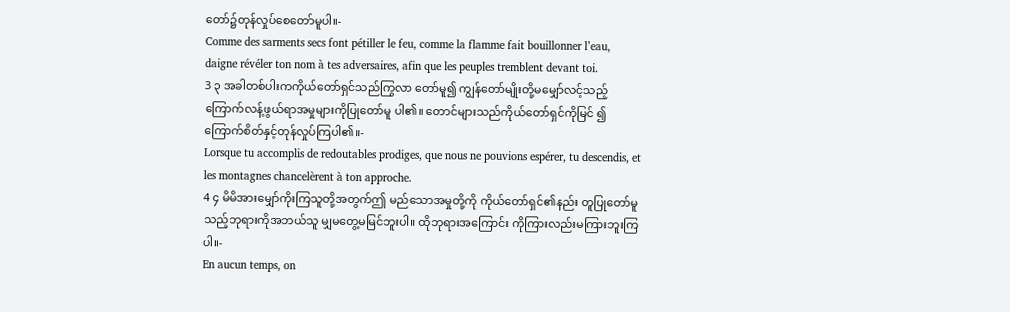တော်၌တုန်လှုပ်စေတော်မူပါ။-
Comme des sarments secs font pétiller le feu, comme la flamme fait bouillonner l’eau, daigne révéler ton nom à tes adversaires, afin que les peuples tremblent devant toi.
3 ၃ အခါတစ်ပါးကကိုယ်တော်ရှင်သည်ကြွလာ တော်မူ၍ ကျွန်တော်မျိုးတို့မမျှော်လင့်သည့် ကြောက်လန့်ဖွယ်ရာအမှုများကိုပြုတော်မူ ပါ၏။ တောင်များသည်ကိုယ်တော်ရှင်ကိုမြင် ၍ကြောက်စိတ်နှင့်တုန်လှုပ်ကြပါ၏။-
Lorsque tu accomplis de redoutables prodiges, que nous ne pouvions espérer, tu descendis, et les montagnes chancelèrent à ton approche.
4 ၄ မိမိအားမျှော်ကိုးကြသူတို့အတွက်ဤ မည်သောအမှုတို့ကို ကိုယ်တော်ရှင်၏နည်း တူပြုတော်မူသည့်ဘုရားကိုအဘယ်သူ မျှမတွေ့မမြင်ဘူးပါ။ ထိုဘုရားအကြောင်း ကိုကြားလည်းမကြားဘူးကြပါ။-
En aucun temps, on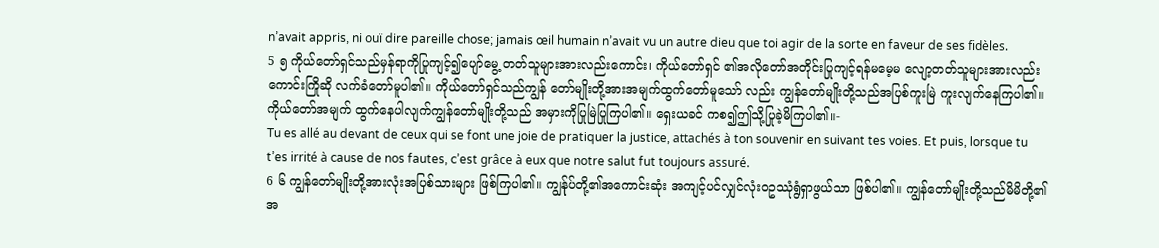n’avait appris, ni ouï dire pareille chose; jamais œil humain n’avait vu un autre dieu que toi agir de la sorte en faveur de ses fidèles.
5 ၅ ကိုယ်တော်ရှင်သည်မှန်ရာကိုပြုကျင့်၍ပျော်မွေ့ တတ်သူများအားလည်းကောင်း၊ ကိုယ်တော်ရှင် ၏အလိုတော်အတိုင်းပြုကျင့်ရန်မမေ့မ လျော့တတ်သူများအားလည်းကောင်းကြိုဆို လက်ခံတော်မူပါ၏။ ကိုယ်တော်ရှင်သည်ကျွန် တော်မျိုးတို့အားအမျက်ထွက်တော်မူသော် လည်း ကျွန်တော်မျိုးတို့သည်အပြစ်ကူးမြဲ ကူးလျက်နေကြပါ၏။ ကိုယ်တော်အမျက် ထွက်နေပါလျက်ကျွန်တော်မျိုးတို့သည် အမှားကိုပြုမြဲပြုကြပါ၏။ ရှေးယခင် ကစ၍ဤသို့ပြုခဲ့မိကြပါ၏။-
Tu es allé au devant de ceux qui se font une joie de pratiquer la justice, attachés à ton souvenir en suivant tes voies. Et puis, lorsque tu t’es irrité à cause de nos fautes, c’est grâce à eux que notre salut fut toujours assuré.
6 ၆ ကျွန်တော်မျိုးတို့အားလုံးအပြစ်သားများ ဖြစ်ကြပါ၏။ ကျွန်ုပ်တို့၏အကောင်းဆုံး အကျင့်ပင်လျှင်လုံးဝဥဿုံရွံရှာဖွယ်သာ ဖြစ်ပါ၏။ ကျွန်တော်မျိုးတို့သည်မိမိတို့၏ အ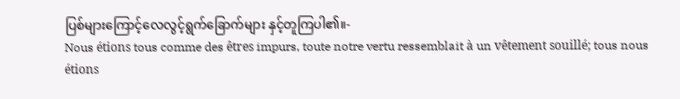ပြစ်များကြောင့်လေလွင့်ရွက်ခြောက်များ နှင့်တူကြပါ၏။-
Nous étions tous comme des êtres impurs, toute notre vertu ressemblait à un vêtement souillé; tous nous étions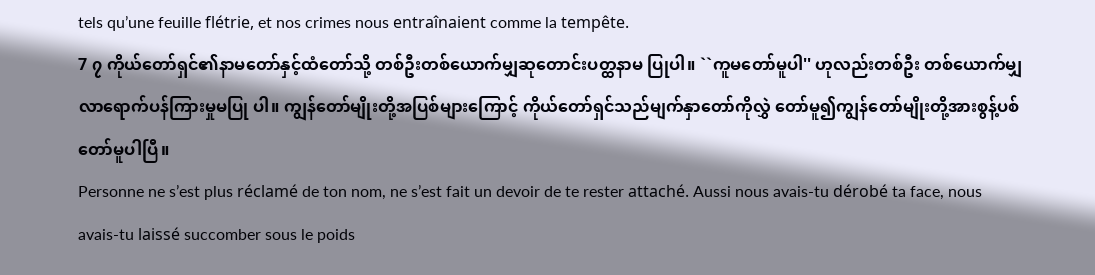tels qu’une feuille flétrie, et nos crimes nous entraînaient comme la tempête.
7 ၇ ကိုယ်တော်ရှင်၏နာမတော်နှင့်ထံတော်သို့ တစ်ဦးတစ်ယောက်မျှဆုတောင်းပတ္ထနာမ ပြုပါ။ ``ကူမတော်မူပါ'' ဟုလည်းတစ်ဦး တစ်ယောက်မျှလာရောက်ပန်ကြားမှုမပြု ပါ။ ကျွန်တော်မျိုးတို့အပြစ်များကြောင့် ကိုယ်တော်ရှင်သည်မျက်နှာတော်ကိုလွှဲ တော်မူ၍ကျွန်တော်မျိုးတို့အားစွန့်ပစ် တော်မူပါပြီ။
Personne ne s’est plus réclamé de ton nom, ne s’est fait un devoir de te rester attaché. Aussi nous avais-tu dérobé ta face, nous avais-tu laissé succomber sous le poids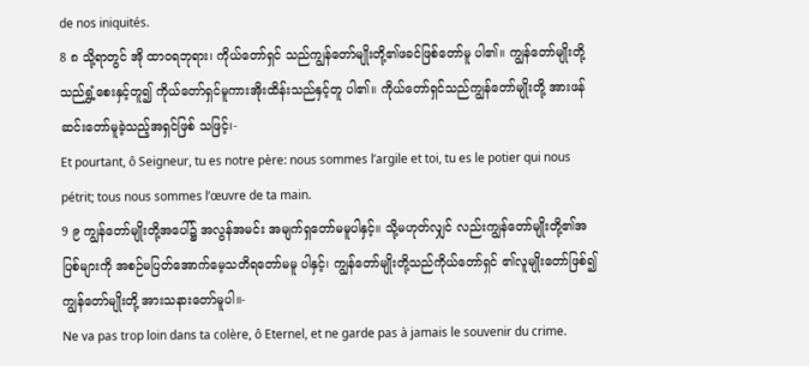de nos iniquités.
8 ၈ သို့ရာတွင် အို ထာဝရဘုရား၊ ကိုယ်တော်ရှင် သည်ကျွန်တော်မျိုးတို့၏ဖခင်ဖြစ်တော်မူ ပါ၏။ ကျွန်တော်မျိုးတို့သည်ရွှံ့စေးနှင့်တူ၍ ကိုယ်တော်ရှင်မူကားအိုးထိန်းသည်နှင့်တူ ပါ၏။ ကိုယ်တော်ရှင်သည်ကျွန်တော်မျိုးတို့ အားဖန်ဆင်းတော်မူခဲ့သည့်အရှင်ဖြစ် သဖြင့်၊-
Et pourtant, ô Seigneur, tu es notre père: nous sommes l’argile et toi, tu es le potier qui nous pétrit; tous nous sommes l’œuvre de ta main.
9 ၉ ကျွန်တော်မျိုးတို့အပေါ်၌ အလွန်အမင်း အမျက်ရှတော်မမူပါနှင့်။ သို့မဟုတ်လျှင် လည်းကျွန်တော်မျိုးတို့၏အပြစ်များကို အစဉ်မပြတ်အောက်မေ့သတိရတော်မမူ ပါနှင့်၊ ကျွန်တော်မျိုးတို့သည်ကိုယ်တော်ရှင် ၏လူမျိုးတော်ဖြစ်၍ ကျွန်တော်မျိုးတို့ အားသနားတော်မူပါ။-
Ne va pas trop loin dans ta colère, ô Eternel, et ne garde pas à jamais le souvenir du crime.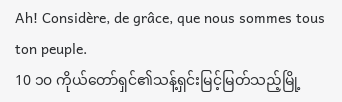Ah! Considère, de grâce, que nous sommes tous ton peuple.
10 ၁၀ ကိုယ်တော်ရှင်၏သန့်ရှင်းမြင့်မြတ်သည့်မြို့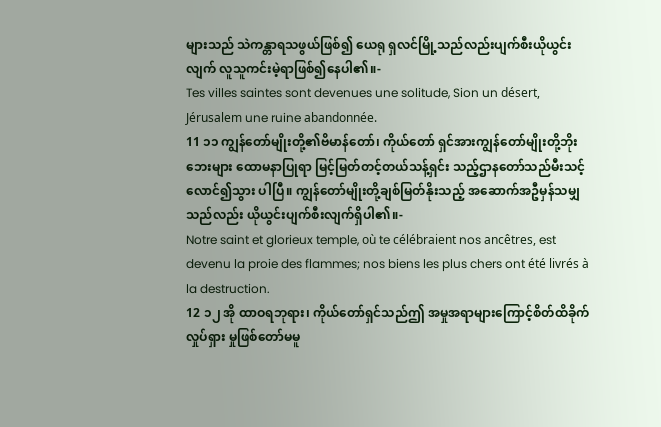များသည် သဲကန္တာရသဖွယ်ဖြစ်၍ ယေရု ရှလင်မြို့သည်လည်းပျက်စီးယိုယွင်း လျက် လူသူကင်းမဲ့ရာဖြစ်၍နေပါ၏။-
Tes villes saintes sont devenues une solitude, Sion un désert, Jérusalem une ruine abandonnée.
11 ၁၁ ကျွန်တော်မျိုးတို့၏ဗိမာန်တော်၊ ကိုယ်တော် ရှင်အားကျွန်တော်မျိုးတို့ဘိုးဘေးများ ထောမနာပြုရာ မြင့်မြတ်တင့်တယ်သန့်ရှင်း သည့်ဌာနတော်သည်မီးသင့်လောင်၍သွား ပါပြီ။ ကျွန်တော်မျိုးတို့ချစ်မြတ်နိုးသည့် အဆောက်အဦမှန်သမျှသည်လည်း ယိုယွင်းပျက်စီးလျက်ရှိပါ၏။-
Notre saint et glorieux temple, où te célébraient nos ancêtres, est devenu la proie des flammes; nos biens les plus chers ont été livrés à la destruction.
12 ၁၂ အို ထာဝရဘုရား၊ ကိုယ်တော်ရှင်သည်ဤ အမှုအရာများကြောင့်စိတ်ထိခိုက်လှုပ်ရှား မှုဖြစ်တော်မမူ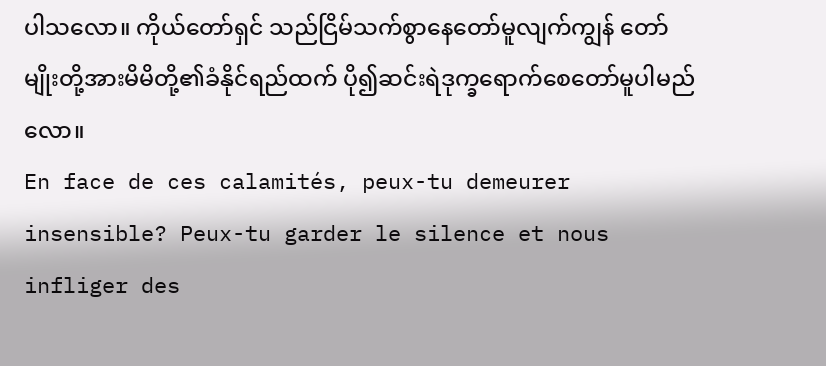ပါသလော။ ကိုယ်တော်ရှင် သည်ငြိမ်သက်စွာနေတော်မူလျက်ကျွန် တော်မျိုးတို့အားမိမိတို့၏ခံနိုင်ရည်ထက် ပို၍ဆင်းရဲဒုက္ခရောက်စေတော်မူပါမည် လော။
En face de ces calamités, peux-tu demeurer insensible? Peux-tu garder le silence et nous infliger des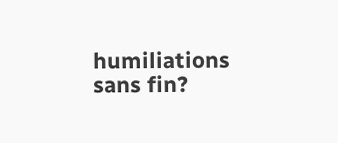humiliations sans fin?